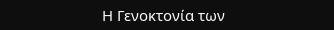Η Γενοκτονία των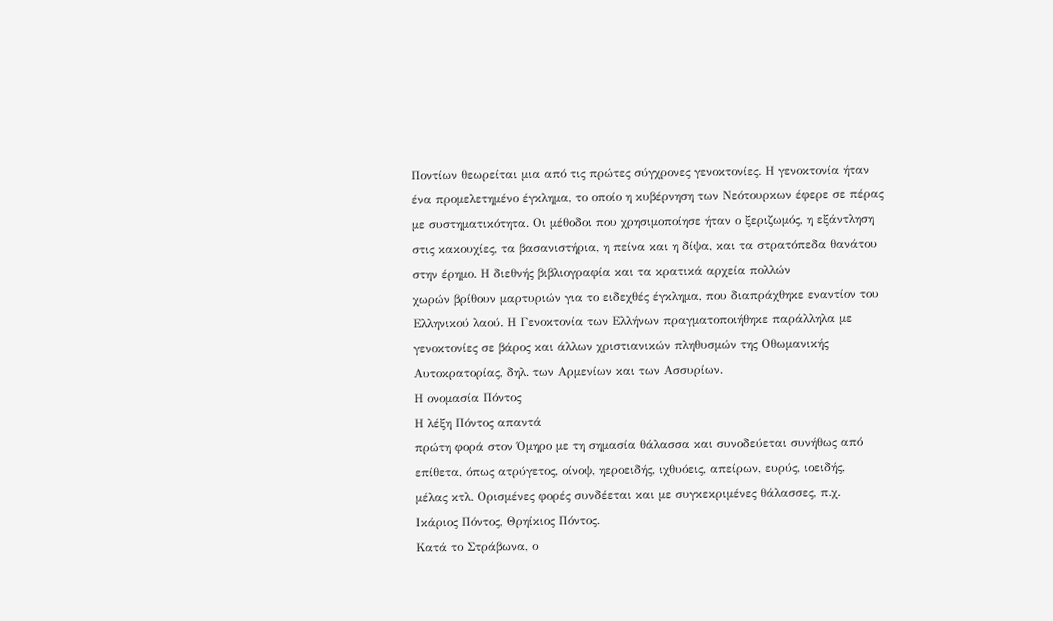Ποντίων θεωρείται μια από τις πρώτες σύγχρονες γενοκτονίες. Η γενοκτονία ήταν
ένα προμελετημένο έγκλημα, το οποίο η κυβέρνηση των Νεότουρκων έφερε σε πέρας
με συστηματικότητα. Οι μέθοδοι που χρησιμοποίησε ήταν ο ξεριζωμός, η εξάντληση
στις κακουχίες, τα βασανιστήρια, η πείνα και η δίψα, και τα στρατόπεδα θανάτου
στην έρημο. Η διεθνής βιβλιογραφία και τα κρατικά αρχεία πολλών
χωρών βρίθουν μαρτυριών για το ειδεχθές έγκλημα, που διαπράχθηκε εναντίον του
Ελληνικού λαού. Η Γενοκτονία των Ελλήνων πραγματοποιήθηκε παράλληλα με
γενοκτονίες σε βάρος και άλλων χριστιανικών πληθυσμών της Οθωμανικής
Αυτοκρατορίας, δηλ. των Αρμενίων και των Ασσυρίων.
Η ονομασία Πόντος
Η λέξη Πόντος απαντά
πρώτη φορά στον Όμηρο με τη σημασία θάλασσα και συνοδεύεται συνήθως από
επίθετα, όπως ατρύγετος, οίνοψ, ηεροειδής, ιχθυόεις, απείρων, ευρύς, ιοειδής,
μέλας κτλ. Ορισμένες φορές συνδέεται και με συγκεκριμένες θάλασσες, π.χ.
Ικάριος Πόντος, Θρηίκιος Πόντος.
Κατά το Στράβωνα, ο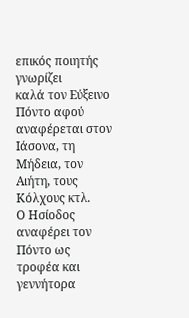επικός ποιητής γνωρίζει
καλά τον Εύξεινο Πόντο αφού αναφέρεται στον
Ιάσονα, τη Μήδεια, τον
Αιήτη, τους Κόλχους κτλ.
Ο Ησίοδος αναφέρει τον
Πόντο ως τροφέα και γεννήτορα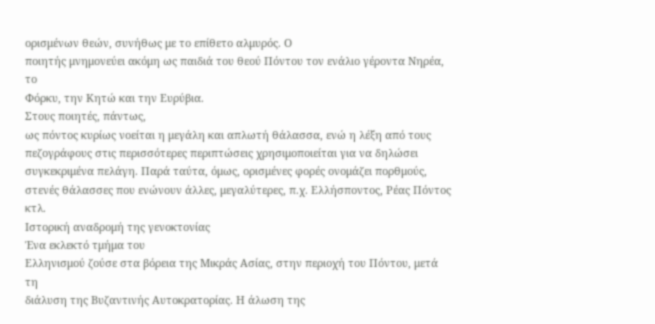ορισμένων θεών, συνήθως με το επίθετο αλμυρός. Ο
ποιητής μνημονεύει ακόμη ως παιδιά του θεού Πόντου τον ενάλιο γέροντα Νηρέα, το
Φόρκυ, την Κητώ και την Ευρύβια.
Στους ποιητές, πάντως,
ως πόντος κυρίως νοείται η μεγάλη και απλωτή θάλασσα, ενώ η λέξη από τους
πεζογράφους στις περισσότερες περιπτώσεις χρησιμοποιείται για να δηλώσει
συγκεκριμένα πελάγη. Παρά ταύτα, όμως, ορισμένες φορές ονομάζει πορθμούς,
στενές θάλασσες που ενώνουν άλλες, μεγαλύτερες, π.χ. Ελλήσποντος, Ρέας Πόντος
κτλ.
Ιστορική αναδρομή της γενοκτονίας
Ένα εκλεκτό τμήμα του
Ελληνισμού ζούσε στα βόρεια της Μικράς Ασίας, στην περιοχή του Πόντου, μετά τη
διάλυση της Βυζαντινής Αυτοκρατορίας. Η άλωση της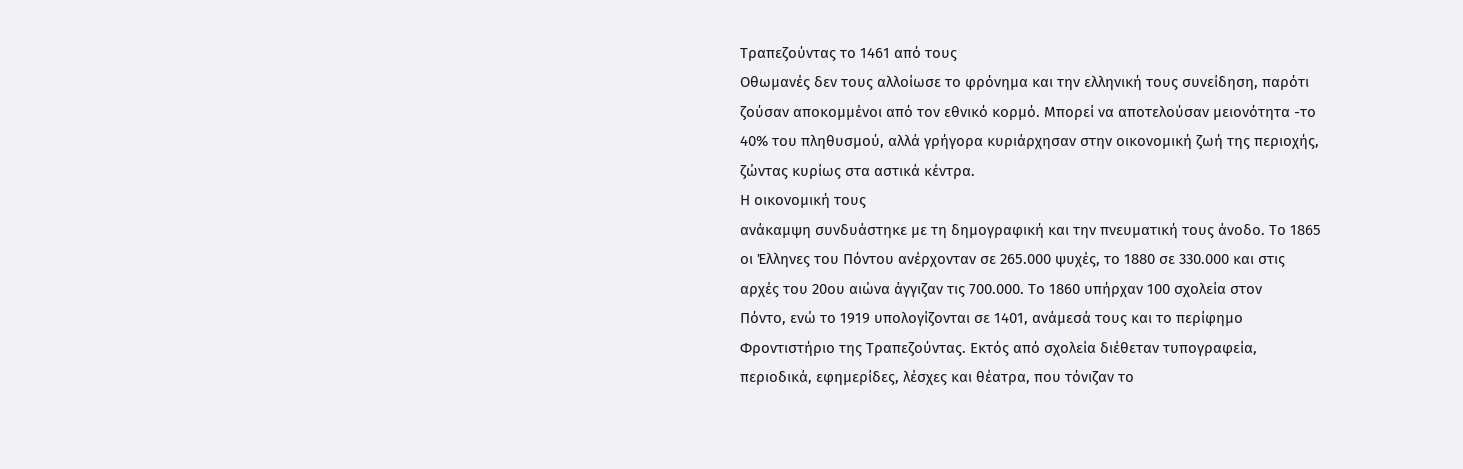Τραπεζούντας το 1461 από τους
Οθωμανές δεν τους αλλοίωσε το φρόνημα και την ελληνική τους συνείδηση, παρότι
ζούσαν αποκομμένοι από τον εθνικό κορμό. Μπορεί να αποτελούσαν μειονότητα -το
40% του πληθυσμού, αλλά γρήγορα κυριάρχησαν στην οικονομική ζωή της περιοχής,
ζώντας κυρίως στα αστικά κέντρα.
Η οικονομική τους
ανάκαμψη συνδυάστηκε με τη δημογραφική και την πνευματική τους άνοδο. Το 1865
οι Έλληνες του Πόντου ανέρχονταν σε 265.000 ψυχές, το 1880 σε 330.000 και στις
αρχές του 20ου αιώνα άγγιζαν τις 700.000. Το 1860 υπήρχαν 100 σχολεία στον
Πόντο, ενώ το 1919 υπολογίζονται σε 1401, ανάμεσά τους και το περίφημο
Φροντιστήριο της Τραπεζούντας. Εκτός από σχολεία διέθεταν τυπογραφεία,
περιοδικά, εφημερίδες, λέσχες και θέατρα, που τόνιζαν το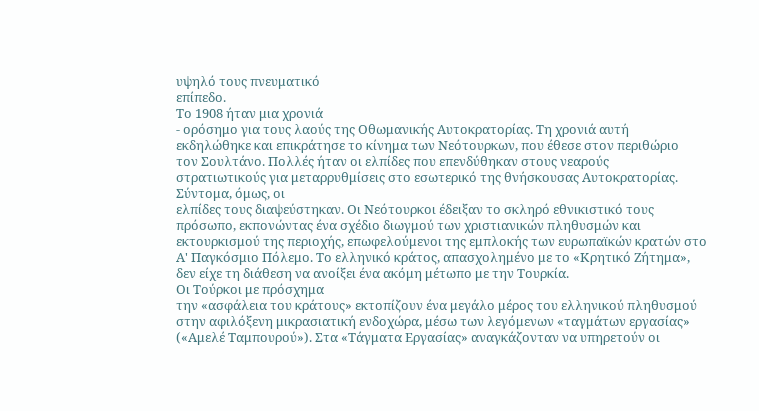υψηλό τους πνευματικό
επίπεδο.
Το 1908 ήταν μια χρονιά
- ορόσημο για τους λαούς της Οθωμανικής Αυτοκρατορίας. Τη χρονιά αυτή
εκδηλώθηκε και επικράτησε το κίνημα των Νεότουρκων, που έθεσε στον περιθώριο
τον Σουλτάνο. Πολλές ήταν οι ελπίδες που επενδύθηκαν στους νεαρούς
στρατιωτικούς για μεταρρυθμίσεις στο εσωτερικό της θνήσκουσας Αυτοκρατορίας.
Σύντομα, όμως, οι
ελπίδες τους διαψεύστηκαν. Οι Νεότουρκοι έδειξαν το σκληρό εθνικιστικό τους
πρόσωπο, εκπονώντας ένα σχέδιο διωγμού των χριστιανικών πληθυσμών και
εκτουρκισμού της περιοχής, επωφελούμενοι της εμπλοκής των ευρωπαϊκών κρατών στο
Α' Παγκόσμιο Πόλεμο. Το ελληνικό κράτος, απασχολημένο με το «Κρητικό Ζήτημα»,
δεν είχε τη διάθεση να ανοίξει ένα ακόμη μέτωπο με την Τουρκία.
Οι Τούρκοι με πρόσχημα
την «ασφάλεια του κράτους» εκτοπίζουν ένα μεγάλο μέρος του ελληνικού πληθυσμού
στην αφιλόξενη μικρασιατική ενδοχώρα, μέσω των λεγόμενων «ταγμάτων εργασίας»
(«Αμελέ Ταμπουρού»). Στα «Τάγματα Εργασίας» αναγκάζονταν να υπηρετούν οι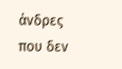άνδρες
που δεν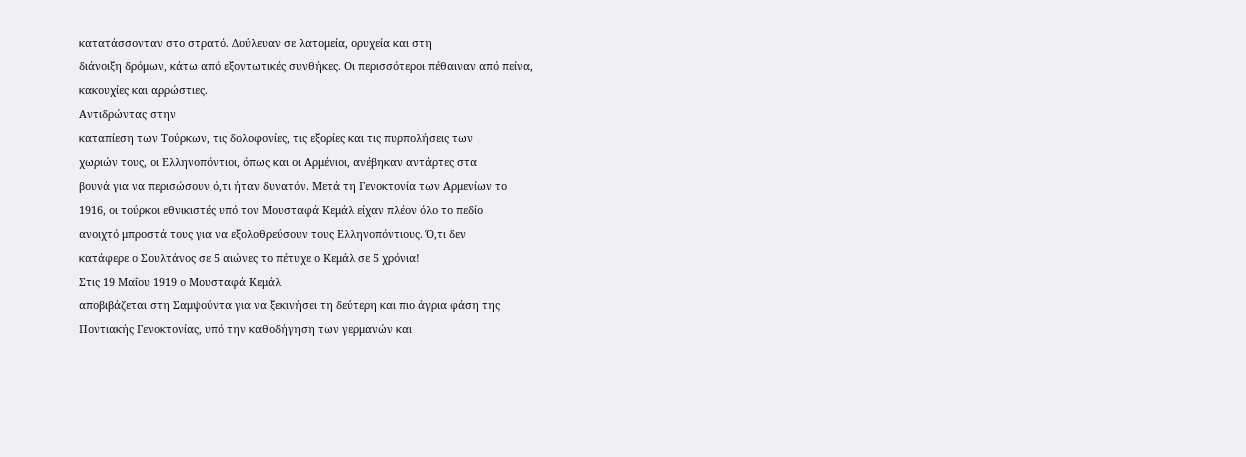κατατάσσονταν στο στρατό. Δούλευαν σε λατομεία, ορυχεία και στη
διάνοιξη δρόμων, κάτω από εξοντωτικές συνθήκες. Οι περισσότεροι πέθαιναν από πείνα,
κακουχίες και αρρώστιες.
Αντιδρώντας στην
καταπίεση των Τούρκων, τις δολοφονίες, τις εξορίες και τις πυρπολήσεις των
χωριών τους, οι Ελληνοπόντιοι, όπως και οι Αρμένιοι, ανέβηκαν αντάρτες στα
βουνά για να περισώσουν ό,τι ήταν δυνατόν. Μετά τη Γενοκτονία των Αρμενίων το
1916, οι τούρκοι εθνικιστές υπό τον Μουσταφά Κεμάλ είχαν πλέον όλο το πεδίο
ανοιχτό μπροστά τους για να εξολοθρεύσουν τους Ελληνοπόντιους. Ό,τι δεν
κατάφερε ο Σουλτάνος σε 5 αιώνες το πέτυχε ο Κεμάλ σε 5 χρόνια!
Στις 19 Μαΐου 1919 ο Μουσταφά Κεμάλ
αποβιβάζεται στη Σαμψούντα για να ξεκινήσει τη δεύτερη και πιο άγρια φάση της
Ποντιακής Γενοκτονίας, υπό την καθοδήγηση των γερμανών και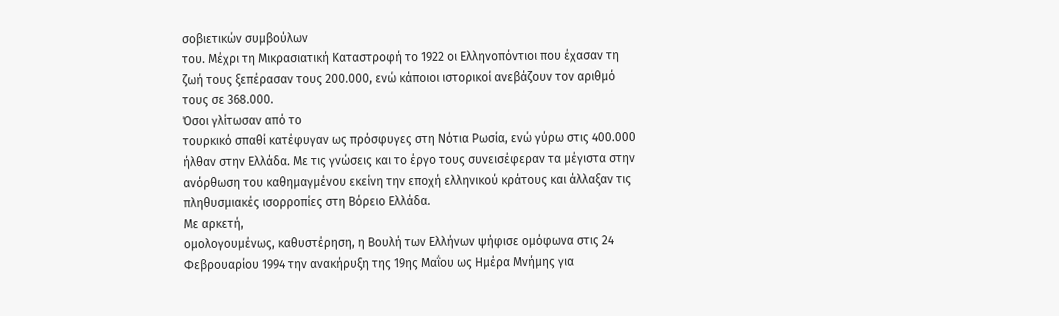σοβιετικών συμβούλων
του. Μέχρι τη Μικρασιατική Καταστροφή το 1922 οι Ελληνοπόντιοι που έχασαν τη
ζωή τους ξεπέρασαν τους 200.000, ενώ κάποιοι ιστορικοί ανεβάζουν τον αριθμό
τους σε 368.000.
Όσοι γλίτωσαν από το
τουρκικό σπαθί κατέφυγαν ως πρόσφυγες στη Νότια Ρωσία, ενώ γύρω στις 400.000
ήλθαν στην Ελλάδα. Με τις γνώσεις και το έργο τους συνεισέφεραν τα μέγιστα στην
ανόρθωση του καθημαγμένου εκείνη την εποχή ελληνικού κράτους και άλλαξαν τις
πληθυσμιακές ισορροπίες στη Βόρειο Ελλάδα.
Με αρκετή,
ομολογουμένως, καθυστέρηση, η Βουλή των Ελλήνων ψήφισε ομόφωνα στις 24
Φεβρουαρίου 1994 την ανακήρυξη της 19ης Μαΐου ως Ημέρα Μνήμης για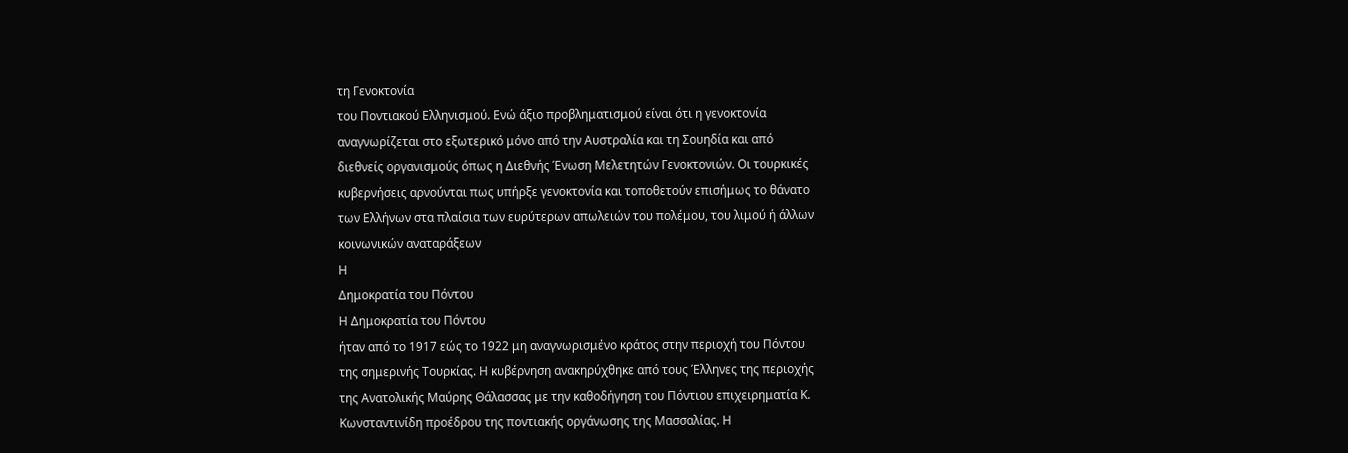τη Γενοκτονία
του Ποντιακού Ελληνισμού. Ενώ άξιο προβληματισμού είναι ότι η γενοκτονία
αναγνωρίζεται στο εξωτερικό μόνο από την Αυστραλία και τη Σουηδία και από
διεθνείς οργανισμούς όπως η Διεθνής Ένωση Μελετητών Γενοκτονιών. Οι τουρκικές
κυβερνήσεις αρνούνται πως υπήρξε γενοκτονία και τοποθετούν επισήμως το θάνατο
των Ελλήνων στα πλαίσια των ευρύτερων απωλειών του πολέμου, του λιμού ή άλλων
κοινωνικών αναταράξεων
Η
Δημοκρατία του Πόντου
Η Δημοκρατία του Πόντου
ήταν από το 1917 εώς το 1922 μη αναγνωρισμένο κράτος στην περιοχή του Πόντου
της σημερινής Τουρκίας. Η κυβέρνηση ανακηρύχθηκε από τους Έλληνες της περιοχής
της Ανατολικής Μαύρης Θάλασσας με την καθοδήγηση του Πόντιου επιχειρηματία Κ.
Κωνσταντινίδη προέδρου της ποντιακής οργάνωσης της Μασσαλίας. Η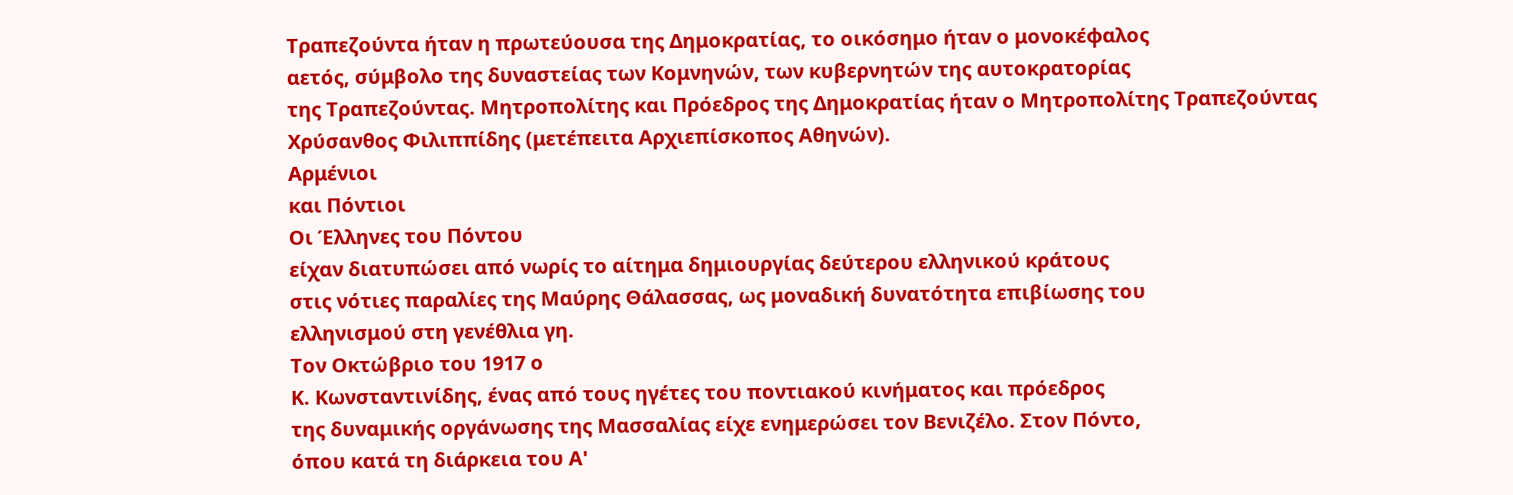Τραπεζούντα ήταν η πρωτεύουσα της Δημοκρατίας, το οικόσημο ήταν ο μονοκέφαλος
αετός, σύμβολο της δυναστείας των Κομνηνών, των κυβερνητών της αυτοκρατορίας
της Τραπεζούντας. Μητροπολίτης και Πρόεδρος της Δημοκρατίας ήταν ο Μητροπολίτης Τραπεζούντας Χρύσανθος Φιλιππίδης (μετέπειτα Αρχιεπίσκοπος Αθηνών).
Αρμένιοι
και Πόντιοι
Οι Έλληνες του Πόντου
είχαν διατυπώσει από νωρίς το αίτημα δημιουργίας δεύτερου ελληνικού κράτους
στις νότιες παραλίες της Μαύρης Θάλασσας, ως μοναδική δυνατότητα επιβίωσης του
ελληνισμού στη γενέθλια γη.
Τον Οκτώβριο του 1917 ο
Κ. Κωνσταντινίδης, ένας από τους ηγέτες του ποντιακού κινήματος και πρόεδρος
της δυναμικής οργάνωσης της Μασσαλίας είχε ενημερώσει τον Βενιζέλο. Στον Πόντο,
όπου κατά τη διάρκεια του Α'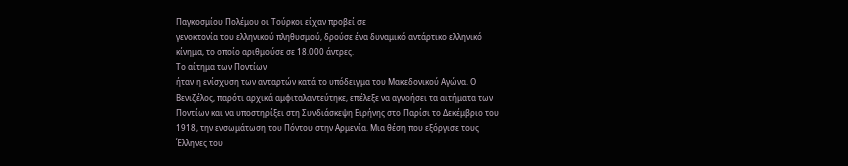Παγκοσμίου Πολέμου οι Τούρκοι είχαν προβεί σε
γενοκτονία του ελληνικού πληθυσμού, δρούσε ένα δυναμικό αντάρτικο ελληνικό
κίνημα, το οποίο αριθμούσε σε 18.000 άντρες.
Το αίτημα των Ποντίων
ήταν η ενίσχυση των ανταρτών κατά το υπόδειγμα του Μακεδονικού Αγώνα. Ο
Βενιζέλος, παρότι αρχικά αμφιταλαντεύτηκε, επέλεξε να αγνοήσει τα αιτήματα των
Ποντίων και να υποστηρίξει στη Συνδιάσκεψη Ειρήνης στο Παρίσι το Δεκέμβριο του
1918, την ενσωμάτωση του Πόντου στην Αρμενία. Μια θέση που εξόργισε τους
Έλληνες του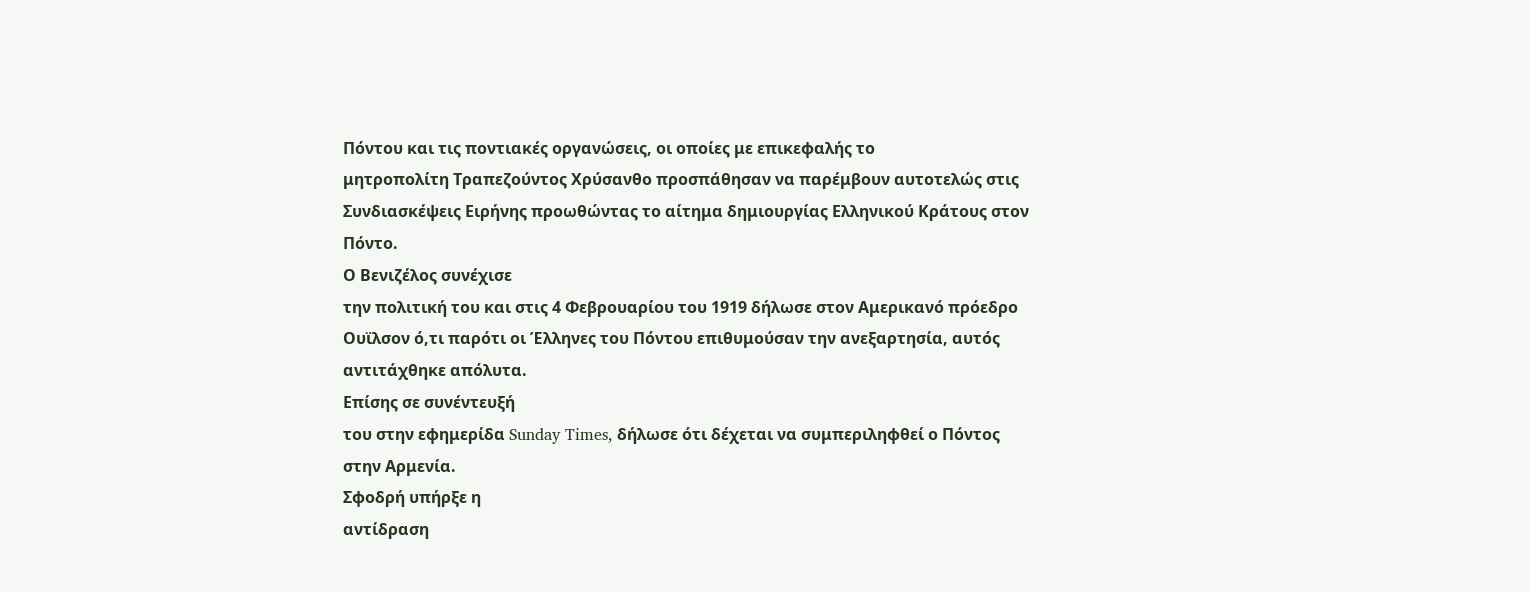Πόντου και τις ποντιακές οργανώσεις, οι οποίες με επικεφαλής το
μητροπολίτη Τραπεζούντος Χρύσανθο προσπάθησαν να παρέμβουν αυτοτελώς στις
Συνδιασκέψεις Ειρήνης προωθώντας το αίτημα δημιουργίας Ελληνικού Κράτους στον
Πόντο.
Ο Βενιζέλος συνέχισε
την πολιτική του και στις 4 Φεβρουαρίου του 1919 δήλωσε στον Αμερικανό πρόεδρο
Ουϊλσον ό,τι παρότι οι Έλληνες του Πόντου επιθυμούσαν την ανεξαρτησία, αυτός
αντιτάχθηκε απόλυτα.
Επίσης σε συνέντευξή
του στην εφημερίδα Sunday Times, δήλωσε ότι δέχεται να συμπεριληφθεί ο Πόντος
στην Αρμενία.
Σφοδρή υπήρξε η
αντίδραση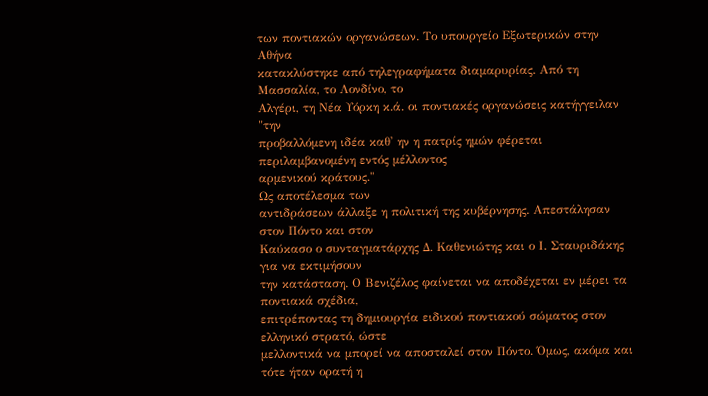των ποντιακών οργανώσεων. Το υπουργείο Εξωτερικών στην Αθήνα
κατακλύστηκε από τηλεγραφήματα διαμαρυρίας. Από τη Μασσαλία, το Λονδίνο, το
Αλγέρι, τη Νέα Υόρκη κ.ά. οι ποντιακές οργανώσεις κατήγγειλαν "την
προβαλλόμενη ιδέα καθ' ην η πατρίς ημών φέρεται περιλαμβανομένη εντός μέλλοντος
αρμενικού κράτους."
Ως αποτέλεσμα των
αντιδράσεων άλλαξε η πολιτική της κυβέρνησης. Απεστάλησαν στον Πόντο και στον
Καύκασο ο συνταγματάρχης Δ. Καθενιώτης και ο Ι. Σταυριδάκης για να εκτιμήσουν
την κατάσταση. Ο Βενιζέλος φαίνεται να αποδέχεται εν μέρει τα ποντιακά σχέδια,
επιτρέποντας τη δημιουργία ειδικού ποντιακού σώματος στον ελληνικό στρατό, ώστε
μελλοντικά να μπορεί να αποσταλεί στον Πόντο. Όμως, ακόμα και τότε ήταν ορατή η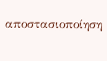αποστασιοποίηση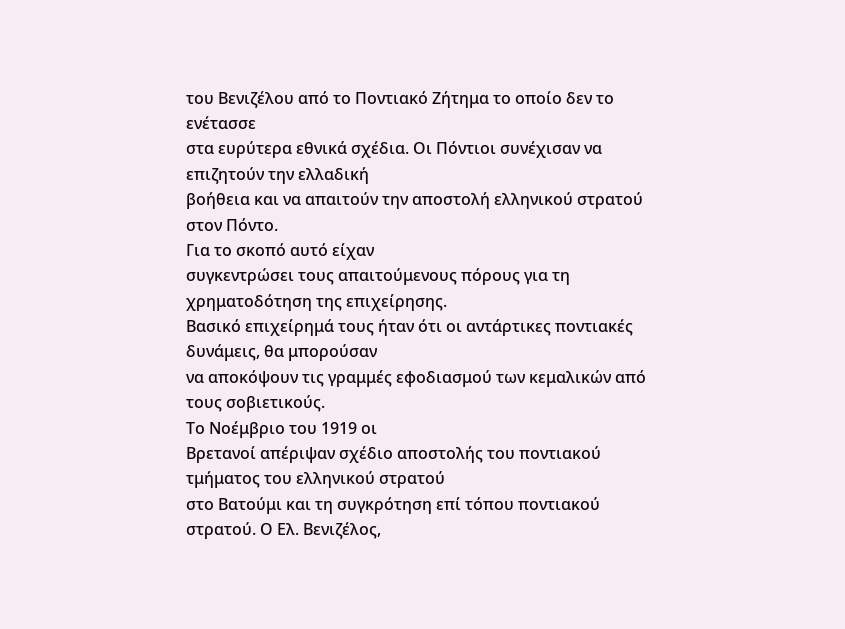του Βενιζέλου από το Ποντιακό Ζήτημα το οποίο δεν το ενέτασσε
στα ευρύτερα εθνικά σχέδια. Οι Πόντιοι συνέχισαν να επιζητούν την ελλαδική
βοήθεια και να απαιτούν την αποστολή ελληνικού στρατού στον Πόντο.
Για το σκοπό αυτό είχαν
συγκεντρώσει τους απαιτούμενους πόρους για τη χρηματοδότηση της επιχείρησης.
Βασικό επιχείρημά τους ήταν ότι οι αντάρτικες ποντιακές δυνάμεις, θα μπορούσαν
να αποκόψουν τις γραμμές εφοδιασμού των κεμαλικών από τους σοβιετικούς.
Το Νοέμβριο του 1919 οι
Βρετανοί απέριψαν σχέδιο αποστολής του ποντιακού τμήματος του ελληνικού στρατού
στο Βατούμι και τη συγκρότηση επί τόπου ποντιακού στρατού. Ο Ελ. Βενιζέλος,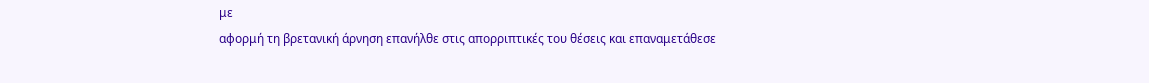με
αφορμή τη βρετανική άρνηση επανήλθε στις απορριπτικές του θέσεις και επαναμετάθεσε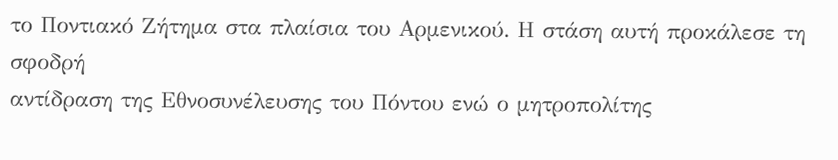το Ποντιακό Ζήτημα στα πλαίσια του Αρμενικού. Η στάση αυτή προκάλεσε τη σφοδρή
αντίδραση της Εθνοσυνέλευσης του Πόντου ενώ ο μητροπολίτης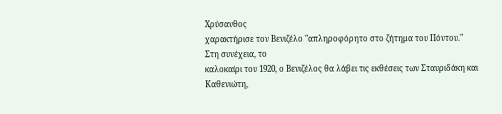Χρύσανθος
χαρακτήρισε τον Βενιζέλο "απληροφόρητο στο ζήτημα του Πόντου."
Στη συνέχεια, το
καλοκαίρι του 1920, ο Βενιζέλος θα λάβει τις εκθέσεις των Σταυριδάκη και
Καθενιώτη,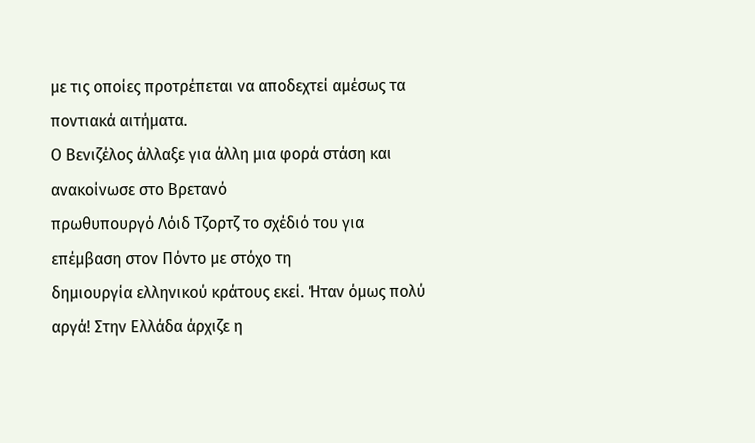με τις οποίες προτρέπεται να αποδεχτεί αμέσως τα ποντιακά αιτήματα.
Ο Βενιζέλος άλλαξε για άλλη μια φορά στάση και ανακοίνωσε στο Βρετανό
πρωθυπουργό Λόιδ Τζορτζ το σχέδιό του για επέμβαση στον Πόντο με στόχο τη
δημιουργία ελληνικού κράτους εκεί. Ήταν όμως πολύ αργά! Στην Ελλάδα άρχιζε η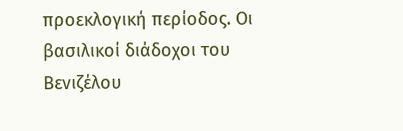προεκλογική περίοδος. Οι βασιλικοί διάδοχοι του Βενιζέλου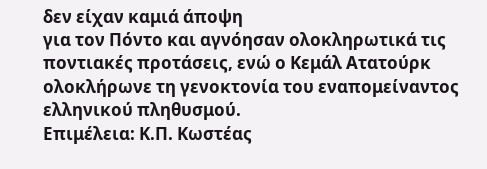δεν είχαν καμιά άποψη
για τον Πόντο και αγνόησαν ολοκληρωτικά τις ποντιακές προτάσεις, ενώ ο Κεμάλ Ατατούρκ
ολοκλήρωνε τη γενοκτονία του εναπομείναντος ελληνικού πληθυσμού.
Επιμέλεια: Κ.Π. Κωστέας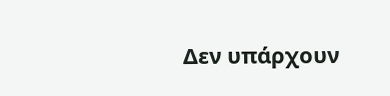Δεν υπάρχουν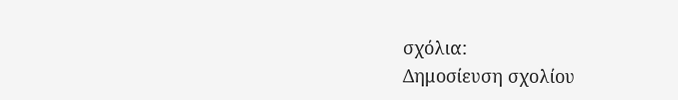σχόλια:
Δημοσίευση σχολίου